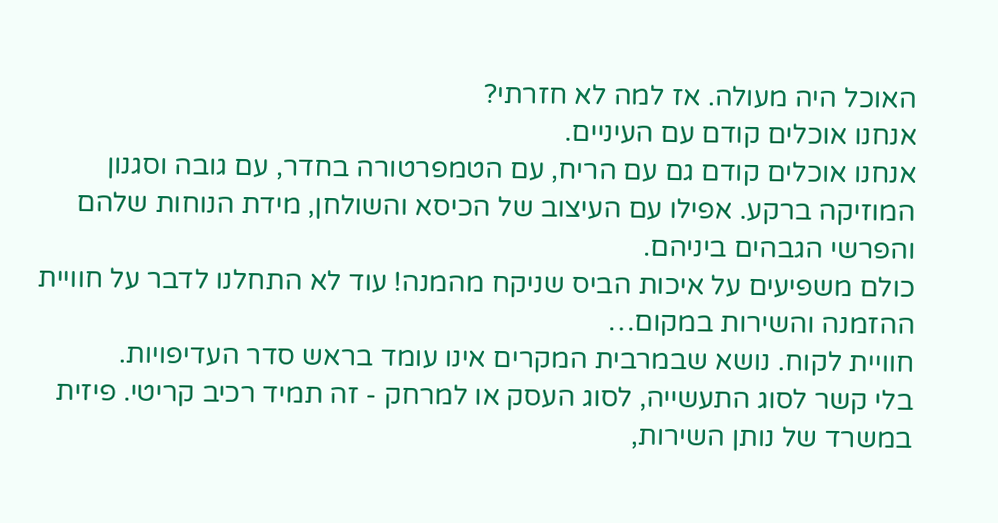האוכל היה מעולה. אז למה לא חזרתי?
אנחנו אוכלים קודם עם העיניים.
אנחנו אוכלים קודם גם עם הריח, עם הטמפרטורה בחדר, עם גובה וסגנון המוזיקה ברקע. אפילו עם העיצוב של הכיסא והשולחן, מידת הנוחות שלהם והפרשי הגבהים ביניהם.
כולם משפיעים על איכות הביס שניקח מהמנה! עוד לא התחלנו לדבר על חוויית ההזמנה והשירות במקום…
חוויית לקוח. נושא שבמרבית המקרים אינו עומד בראש סדר העדיפויות.
בלי קשר לסוג התעשייה, לסוג העסק או למרחק - זה תמיד רכיב קריטי. פיזית במשרד של נותן השירות,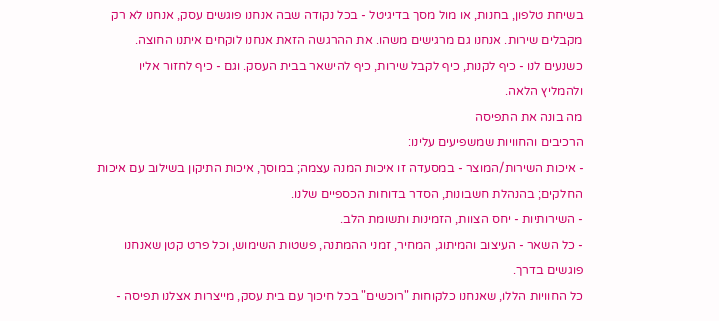בשיחת טלפון, בחנות, או מול מסך בדיגיטל - בכל נקודה שבה אנחנו פוגשים עסק, אנחנו לא רק מקבלים שירות. אנחנו גם מרגישים משהו. את ההרגשה הזאת אנחנו לוקחים איתנו החוצה.
כשנעים לנו - כיף לקנות, כיף לקבל שירות, כיף להישאר בבית העסק. וגם - כיף לחזור אליו ולהמליץ הלאה.
מה בונה את התפיסה
הרכיבים והחוויות שמשפיעים עלינו:
- איכות השירות/המוצר - במסעדה זו איכות המנה עצמה; במוסך, איכות התיקון בשילוב עם איכות החלקים; בהנהלת חשבונות, הסדר בדוחות הכספיים שלנו.
- השירותיות - יחס הצוות, הזמינות ותשומת הלב.
- כל השאר - העיצוב והמיתוג, המחיר, זמני ההמתנה, פשטות השימוש, וכל פרט קטן שאנחנו פוגשים בדרך.
כל החוויות הללו, שאנחנו כלקוחות "רוכשים" בכל חיכוך עם בית עסק, מייצרות אצלנו תפיסה -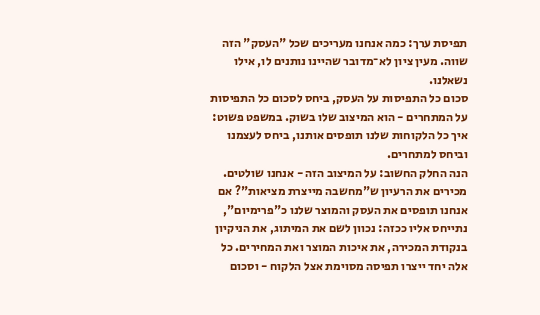תפיסת ערך: כמה אנחנו מעריכים שכל "העסק" הזה שווה. מעין ציון לא־מדובר שהיינו נותנים לו, אילו נשאלנו.
סכום כל התפיסות על העסק, ביחס לסכום כל התפיסות על המתחרים - הוא המיצוב שלו בשוק. במשפט פשוט: איך כל הלקוחות שלנו תופסים אותנו, ביחס לעצמנו וביחס למתחרים.
הנה החלק החשוב: על המיצוב הזה - אנחנו שולטים. מכירים את הרעיון ש"מחשבה מייצרת מציאות"? אם אנחנו תופסים את העסק והמוצר שלנו כ"פרימיום", נתייחס אליו ככזה: נכוון לשם את המיתוג, את הניקיון בנקודת המכירה, את איכות המוצר ואת המחירים. כל אלה יחד ייצרו תפיסה מסוימת אצל הלקוח - וסכום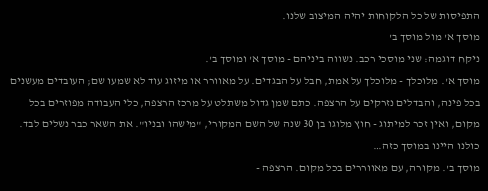התפיסות של כל הלקוחות יהיה המיצוב שלנו.
מוסך א' מול מוסך ב'
ניקח דוגמה: שני מוסכי רכב. נשווה ביניהם - מוסך א' ומוסך ב'.
מוסך א'. מלוכלך - מלוכלך על אמת, חבל על הבגדים. על מאוורר או מיזוג עוד לא שמעו שם; העובדים מעשנים בכל פינה, והבדלים נזרקים על הרצפה. כתם שמן גדול משתלט על מרכז הרצפה, כלי העבודה מפוזרים בכל מקום, ואין זכר למיתוג - חוץ מלוגו בן 30 שנה של השם המקורי, "מישהו ובניו". את השאר כבר נשלים לבד. כולנו היינו במוסך כזה…
מוסך ב'. מקורה, עם מאווררים בכל מקום. הרצפה -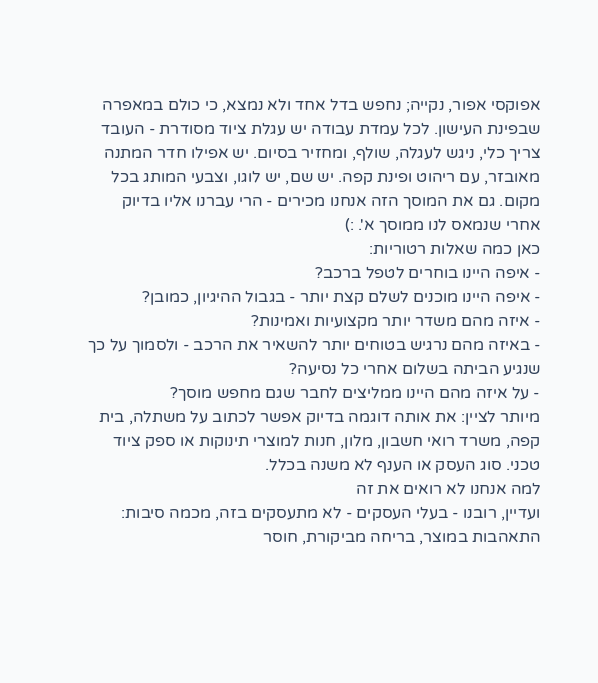אפוקסי אפור, נקייה; נחפש בדל אחד ולא נמצא, כי כולם במאפרה שבפינת העישון. לכל עמדת עבודה יש עגלת ציוד מסודרת - העובד צריך כלי, ניגש לעגלה, שולף, ומחזיר בסיום. יש אפילו חדר המתנה מאובזר, עם ריהוט ופינת קפה. יש שם, יש לוגו, וצבעי המותג בכל מקום. גם את המוסך הזה אנחנו מכירים - הרי עברנו אליו בדיוק אחרי שנמאס לנו ממוסך א'. :)
כאן כמה שאלות רטוריות:
- איפה היינו בוחרים לטפל ברכב?
- איפה היינו מוכנים לשלם קצת יותר - בגבול ההיגיון, כמובן?
- איזה מהם משדר יותר מקצועיות ואמינות?
- באיזה מהם נרגיש בטוחים יותר להשאיר את הרכב - ולסמוך על כך שנגיע הביתה בשלום אחרי כל נסיעה?
- על איזה מהם היינו ממליצים לחבר שגם מחפש מוסך?
מיותר לציין: את אותה דוגמה בדיוק אפשר לכתוב על משתלה, בית קפה, משרד רואי חשבון, מלון, חנות למוצרי תינוקות או ספק ציוד טכני. סוג העסק או הענף לא משנה בכלל.
למה אנחנו לא רואים את זה
ועדיין, רובנו - בעלי העסקים - לא מתעסקים בזה, מכמה סיבות: התאהבות במוצר, בריחה מביקורת, חוסר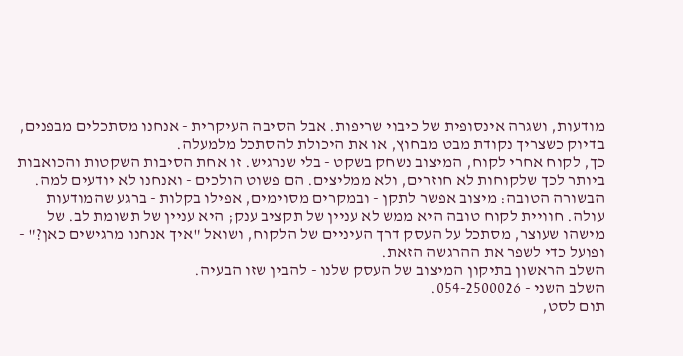מודעות, ושגרה אינסופית של כיבוי שריפות. אבל הסיבה העיקרית - אנחנו מסתכלים מבפנים, בדיוק כשצריך נקודת מבט מבחוץ, או את היכולת להסתכל מלמעלה.
כך, לקוח אחרי לקוח, המיצוב נשחק בשקט - בלי שנרגיש. זו אחת הסיבות השקטות והכואבות ביותר לכך שלקוחות לא חוזרים, ולא ממליצים. הם פשוט הולכים - ואנחנו לא יודעים למה.
הבשורה הטובה: מיצוב אפשר לתקן - ובמקרים מסוימים, אפילו בקלות - ברגע שהמודעות עולה. חוויית לקוח טובה היא ממש לא עניין של תקציב ענק; היא עניין של תשומת לב. של מישהו שעוצר, מסתכל על העסק דרך העיניים של הלקוח, ושואל "איך אנחנו מרגישים כאן?" - ופועל כדי לשפר את ההרגשה הזאת.
השלב הראשון בתיקון המיצוב של העסק שלנו - להבין שזו הבעיה.
השלב השני - 054-2500026.
תום לסט,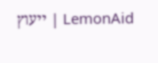LemonAid | ייעוץ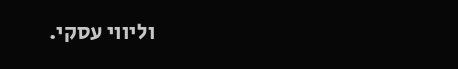וליווי עסקי.